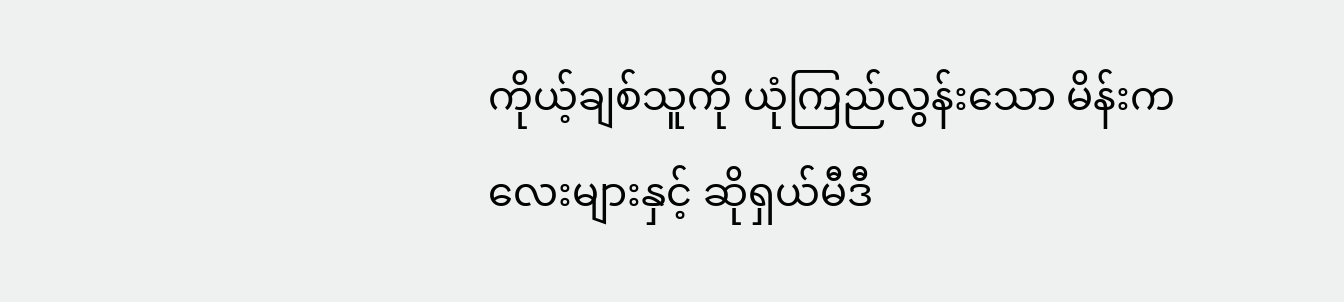ကိုယ့်ချစ်သူကို ယုံကြည်လွန်းသော မိန်းကလေးများနှင့် ဆိုရှယ်မီဒီ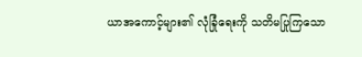ယာအကောင့်များ၏ လုံခြုံရေးကို သတိမပြုကြသော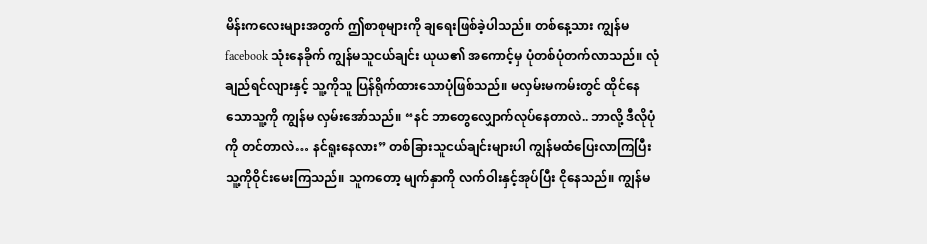မိန်းကလေးများအတွက် ဤစာစုများကို ချရေးဖြစ်ခဲ့ပါသည်။ တစ်နေ့သား ကျွန်မ facebook သုံးနေခိုက် ကျွန်မသူငယ်ချင်း ယုယ၏ အကောင့်မှ ပုံတစ်ပုံတက်လာသည်။ လုံချည်ရင်လျားနှင့် သူ့ကိုသူ ပြန်ရိုက်ထားသောပုံဖြစ်သည်။ မလှမ်းမကမ်းတွင် ထိုင်နေသောသူ့ကို ကျွန်မ လှမ်းအော်သည်။ “နင် ဘာတွေလျှောက်လုပ်နေတာလဲ.. ဘာလို့ ဒီလိုပုံကို တင်တာလဲ… နင်ရူးနေလား” တစ်ခြားသူငယ်ချင်းများပါ ကျွန်မထံပြေးလာကြပြီး သူ့ကိုဝိုင်းမေးကြသည်။ သူကတော့ မျက်နှာကို လက်ဝါးနှင့်အုပ်ပြီး ငိုနေသည်။ ကျွန်မ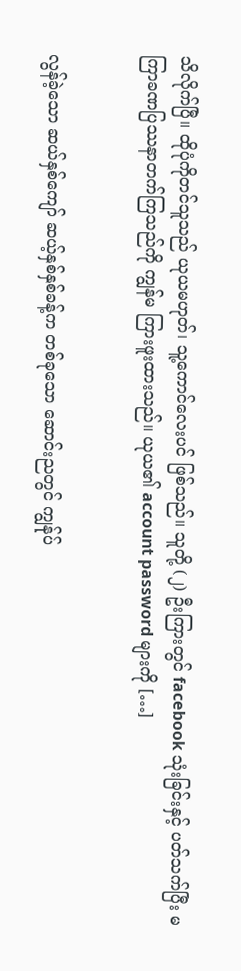သိလိုက်ပြီ။ ထိုပုံကိုတင်သူသည် ယုယမဟုတ်၊ သူ့ကောင်လေးပင် ဖြစ်သည်။ သူတို့ (၂) ဦးကြားတွင် facebook သုံးခြင်းနှင့် ပတ်သက်ပြီး မကြာခဏပြဿနာတက်ကြသည်ကို ကျွန်မ ကြားဖူးထားသည်။ ယုယ၏ account password များကို […]


လွန်ခဲ့သော ဆယ်နှစ်ကျော် ဆယ့်နှစ်နှစ်ခန့်က တစ်ခုသော ဆောင်းညတွင် ကျွန်ုပ်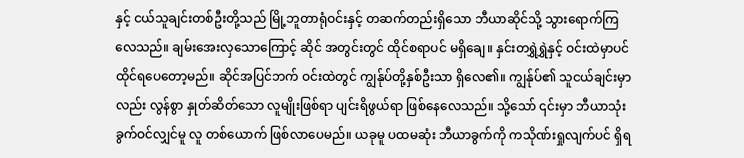နှင့် ငယ်သူချင်းတစ်ဦးတို့သည် မြို့ဘူတာရုံဝင်းနှင့် တဆက်တည်းရှိသော ဘီယာဆိုင်သို့ သွားရောက်ကြလေသည်။ ချမ်းအေးလှသောကြောင့် ဆိုင် အတွင်းတွင် ထိုင်စရာပင် မရှိချေ။ နှင်းတရွှဲရွှဲနှင့် ဝင်းထဲမှာပင် ထိုင်ရပေတော့မည်။ ဆိုင်အပြင်ဘက် ဝင်းထဲတွင် ကျွန်ုပ်တို့နှစ်ဦးသာ ရှိလေ၏။ ကျွန်ုပ်၏ သူငယ်ချင်းမှာလည်း လွန်စွာ နှုတ်ဆိတ်သော လူမျိုးဖြစ်ရာ ပျင်းရိဖွယ်ရာ ဖြစ်နေလေသည်။ သို့သော် ၎င်းမှာ ဘီယာသုံးခွက်ဝင်လျှင်မူ လူ တစ်ယောက် ဖြစ်လာပေမည်။ ယခုမူ ပထမဆုံး ဘီယာခွက်ကို ကသိုဏ်းရှုလျက်ပင် ရှိရ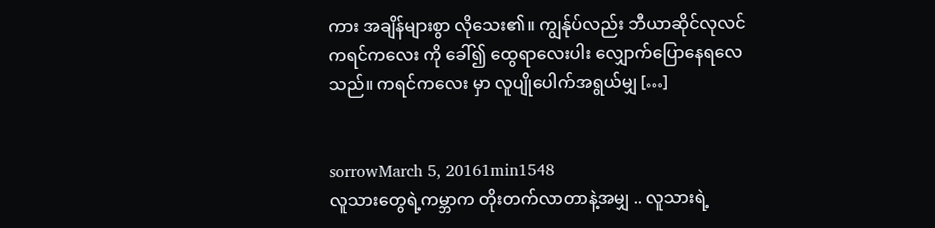ကား အချိန်များစွာ လိုသေး၏။ ကျွန်ုပ်လည်း ဘီယာဆိုင်လုလင် ကရင်ကလေး ကို ခေါ်၍ ထွေရာလေးပါး လျှောက်ပြောနေရလေသည်။ ကရင်ကလေး မှာ လူပျိုပေါက်အရွယ်မျှ […]


sorrowMarch 5, 20161min1548
လူသားတွေရဲ့ကမ္ဘာက တိုးတက်လာတာနဲ့အမျှ .. လူသားရဲ့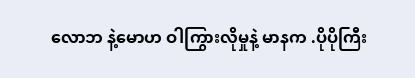လောဘ နဲ့မောဟ ဝါကြွားလိုမှုနဲ့ မာနက .ပိုပိုကြီး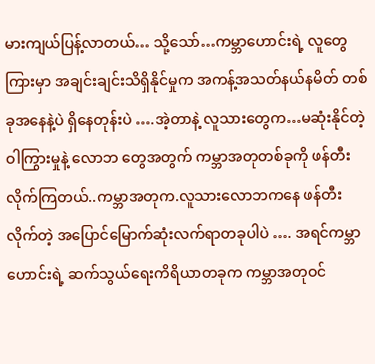မားကျယ်ပြန့်လာတယ်… သို့သော်…ကမ္ဘာဟောင်းရဲ့ လူတွေကြားမှာ အချင်းချင်းသိရှိနိုင်မှုက အကန့်အသတ်နယ်နမိတ် တစ်ခုအနေနဲ့ပဲ ရှိနေတုန်းပဲ ….အဲ့တာနဲ့ လူသားတွေက…မဆုံးနိုင်တဲ့ဝါကြွားမှုနဲ့ လောဘ တွေအတွက် ကမ္ဘာအတုတစ်ခုကို ဖန်တီးလိုက်ကြတယ်..ကမ္ဘာအတုက.လူသားလောဘကနေ ဖန်တီးလိုက်တဲ့ အပြောင်မြောက်ဆုံးလက်ရာတခုပါပဲ …. အရင်ကမ္ဘာဟောင်းရဲ့ ဆက်သွယ်ရေးကိရိယာတခုက ကမ္ဘာအတုဝင်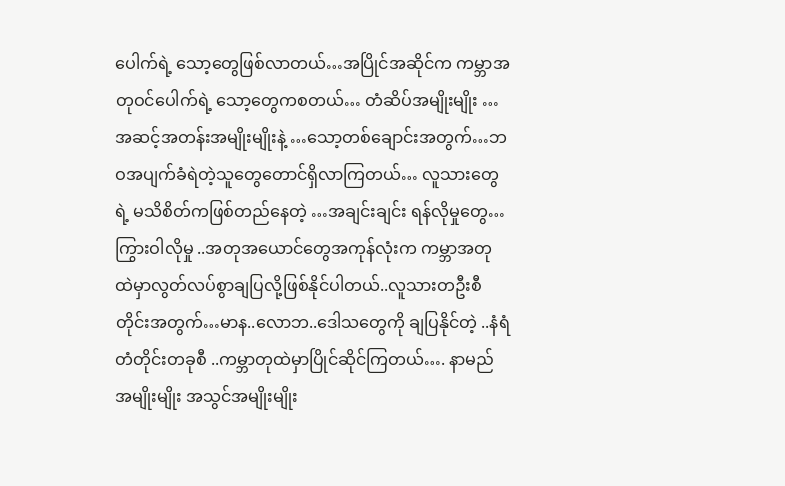ပေါက်ရဲ့ သော့တွေဖြစ်လာတယ်…အပြိုင်အဆိုင်က ကမ္ဘာအတုဝင်ပေါက်ရဲ့ သော့တွေကစတယ်… တံဆိပ်အမျိုးမျိုး …အဆင့်အတန်းအမျိုးမျိုးနဲ့ …သော့တစ်ချောင်းအတွက်…ဘဝအပျက်ခံရဲတဲ့သူတွေတောင်ရှိလာကြတယ်… လူသားတွေရဲ့ မသိစိတ်ကဖြစ်တည်နေတဲ့ …အချင်းချင်း ရန်လိုမှုတွေ… ကြွားဝါလိုမှု ..အတုအယောင်တွေအကုန်လုံးက ကမ္ဘာအတုထဲမှာလွတ်လပ်စွာချပြလို့ဖြစ်နိုင်ပါတယ်..လူသားတဦးစီတိုင်းအတွက်…မာန..လောဘ..ဒေါသတွေကို ချပြနိုင်တဲ့ ..နံရံတံတိုင်းတခုစီ ..ကမ္ဘာတုထဲမှာပြိုင်ဆိုင်ကြတယ်…. နာမည်အမျိုးမျိုး အသွင်အမျိုးမျိုး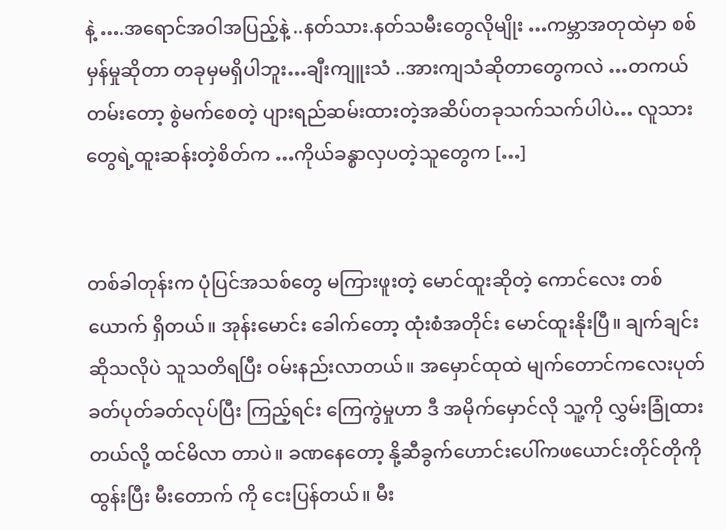နဲ့ ….အရောင်အဝါအပြည့်နဲ့ ..နတ်သား.နတ်သမီးတွေလိုမျိုး …ကမ္ဘာအတုထဲမှာ စစ်မှန်မှုဆိုတာ တခုမှမရှိပါဘူး…ချီးကျူးသံ ..အားကျသံဆိုတာတွေကလဲ …တကယ်တမ်းတော့ စွဲမက်စေတဲ့ ပျားရည်ဆမ်းထားတဲ့အဆိပ်တခုသက်သက်ပါပဲ… လူသားတွေရဲ့ထူးဆန်းတဲ့စိတ်က …ကိုယ်ခန္စာလှပတဲ့သူတွေက […]


တစ်ခါတုန်းက ပုံပြင်အသစ်တွေ မကြားဖူးတဲ့ မောင်ထူးဆိုတဲ့ ကောင်လေး တစ်ယောက် ရှိတယ်။ အုန်းမောင်း ခေါက်တော့ ထုံးစံအတိုင်း မောင်ထူးနိုးပြီ။ ချက်ချင်း ဆိုသလိုပဲ သူသတိရပြီး ဝမ်းနည်းလာတယ်။ အမှောင်ထုထဲ မျက်တောင်ကလေးပုတ်ခတ်ပုတ်ခတ်လုပ်ပြီး ကြည့်ရင်း ကြေကွဲမှုဟာ ဒီ အမိုက်မှောင်လို သူ့ကို လွှမ်းခြုံထားတယ်လို့ ထင်မိလာ တာပဲ။ ခဏနေတော့ နို့ဆီခွက်ဟောင်းပေါ်ကဖယောင်းတိုင်တိုကို ထွန်းပြီး မီးတောက် ကို ငေးပြန်တယ်။ မီး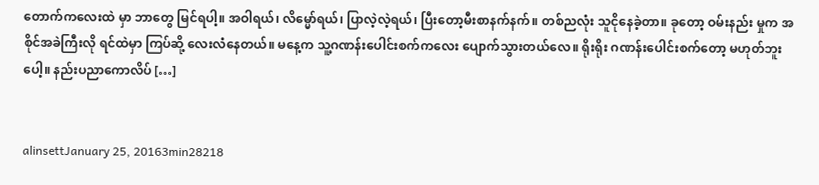တောက်ကလေးထဲ မှာ ဘာတွေ မြင်ရပါ့။ အဝါရယ်၊ လိမ္မော်ရယ်၊ ပြာလဲ့လဲ့ရယ်၊ ပြီးတော့မီးစာနက်နက်။ တစ်ညလုံး သူငိုနေခဲ့တာ။ ခုတော့ ဝမ်းနည်း မှုက အစိုင်အခဲကြီးလို ရင်ထဲမှာ ကြပ်ဆို့ လေးလံနေတယ်။ မနေ့က သူ့ဂဏန်းပေါင်းစက်ကလေး ပျောက်သွားတယ်လေ။ ရိုးရိုး ဂဏန်းပေါင်းစက်တော့ မဟုတ်ဘူးပေါ့။ နည်းပညာကောလိပ် […]


alinsettJanuary 25, 20163min28218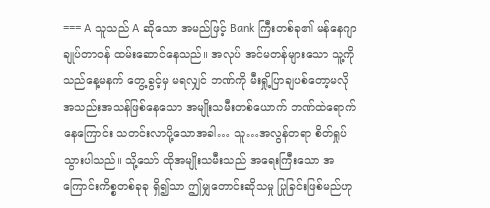=== A သူသည် A ဆိုသော အမည်ဖြင့် Bank ကြီးတစ်ခု၏ မန်နေဂျာချုပ်တာဝန် ထမ်းဆောင်နေသည်။ အလုပ် အင်မတန်များသော သူ့ကို သည်နေ့မနက် တွေ့ခွင့်မှ မရလျှင် ဘဏ်ကို မီးရှို့ပြာချပစ်တော့မလို အသည်းအသန်ဖြစ်နေသော အမျိုးသမီးတစ်ယောက် ဘဏ်ထဲရောက်နေကြောင်း သတင်းလာပို့သောအခါ… သူ…အလွန်တရာ စိတ်ရှုပ်သွားပါသည်။ သို့သော် ထိုအမျိုးသမီးသည် အရေးကြီးသော အကြောင်းကိစ္စတစ်ခုခု ရှိ၍သာ ဤမျှတောင်းဆိုသမှု ပြုခြင်းဖြစ်မည်ဟု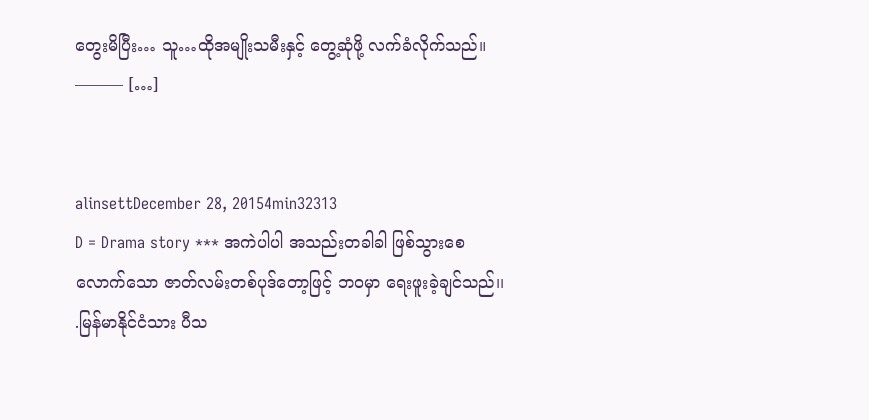တွေးမိပြီး… သူ…ထိုအမျိုးသမီးနှင့် တွေ့ဆုံဖို့ လက်ခံလိုက်သည်။ ——— […]


alinsettDecember 28, 20154min32313
D = Drama story *** အကဲပါပါ အသည်းတခါခါ ဖြစ်သွားစေလောက်သော ဇာတ်လမ်းတစ်ပုဒ်တော့ဖြင့် ဘဝမှာ ရေးဖူးခဲ့ချင်သည်၊၊ .မြန်မာနိုင်ငံသား ပီသ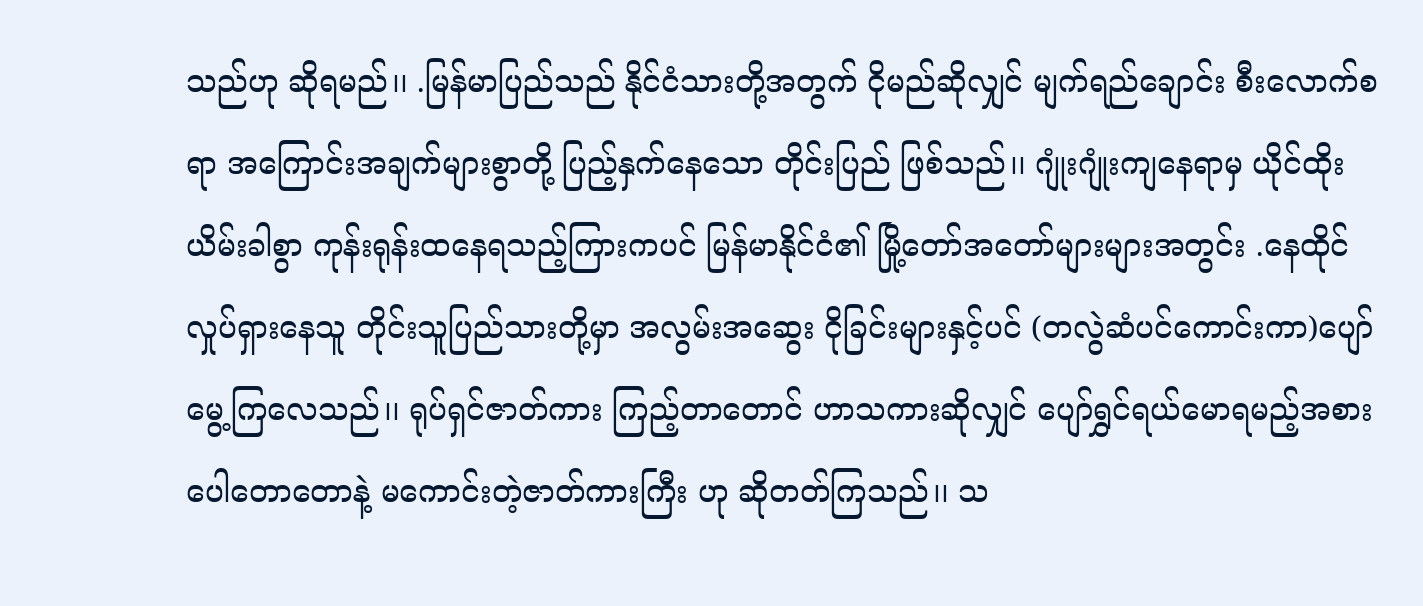သည်ဟု ဆိုရမည်၊၊ .မြန်မာပြည်သည် နိုင်ငံသားတို့အတွက် ငိုမည်ဆိုလျှင် မျက်ရည်ချောင်း စီးလောက်စရာ အကြောင်းအချက်များစွာတို့ ပြည့်နှက်နေသော တိုင်းပြည် ဖြစ်သည်၊၊ ဂျုံးဂျုံးကျနေရာမှ ယိုင်ထိုးယိမ်းခါစွာ ကုန်းရုန်းထနေရသည့်ကြားကပင် မြန်မာနိုင်ငံ၏ မြို့တော်အတော်များများအတွင်း .နေထိုင်လှုပ်ရှားနေသူ တိုင်းသူပြည်သားတို့မှာ အလွမ်းအဆွေး ငိုခြင်းများနှင့်ပင် (တလွဲဆံပင်ကောင်းကာ)ပျော်မွေ့ကြလေသည်၊၊ ရုပ်ရှင်ဇာတ်ကား ကြည့်တာတောင် ဟာသကားဆိုလျှင် ပျော်ရွှင်ရယ်မောရမည့်အစား ပေါတောတောနဲ့ မကောင်းတဲ့ဇာတ်ကားကြီး ဟု ဆိုတတ်ကြသည်၊၊ သ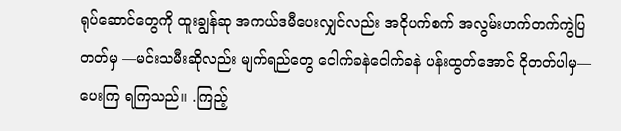ရုပ်ဆောင်တွေကို ထူးချွန်ဆု အကယ်ဒမီပေးလျှင်လည်း အငိုပက်စက် အလွမ်းဟက်တက်ကွဲပြတတ်မှ —မင်းသမီးဆိုလည်း မျက်ရည်တွေ ငေါက်ခနဲငေါက်ခနဲ ပန်းထွတ်အောင် ငိုတတ်ပါမှ—  ပေးကြ ရကြသည်၊၊ .ကြည့်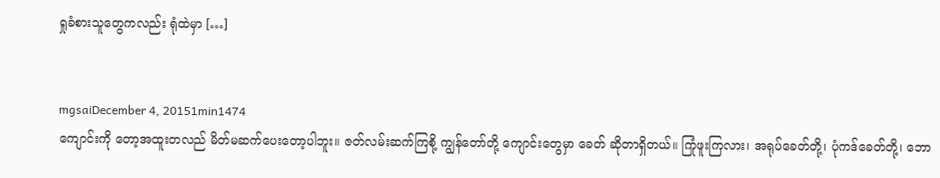ရှုခံစားသူတွေကလည်း ရုံထဲမှာ […]


mgsaiDecember 4, 20151min1474
ကျောင်းကို တော့အထူးတလည် မိတ်မဆက်ပေးတော့ပါဘူး။ ဇတ်လမ်းဆက်ကြစို့ ကျွန်တော်တို့ ကျောင်းတွေမှာ ခေတ် ဆိုတာရှိတယ်။ ကြုံဖူးကြလား၊ အရုပ်ခေတ်တို့၊ ပုံကဒ်ခေတ်တို့၊ ဘော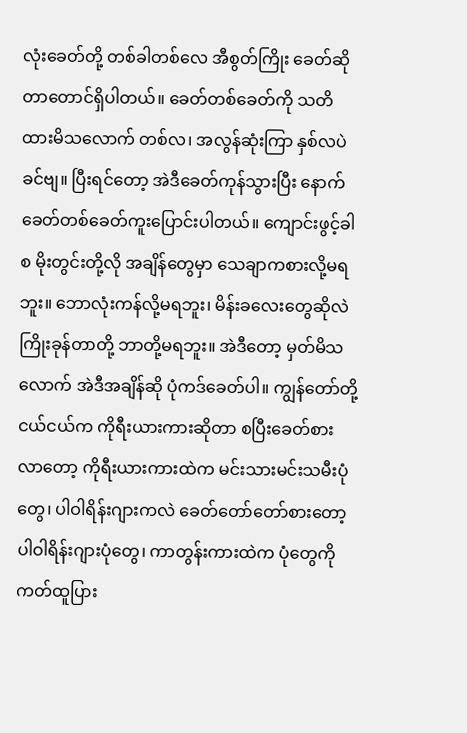လုံးခေတ်တို့ တစ်ခါတစ်လေ အီစွတ်ကြိုး ခေတ်ဆိုတာတောင်ရှိပါတယ်။ ခေတ်တစ်ခေတ်ကို သတိထားမိသလောက် တစ်လ၊ အလွန်ဆုံးကြာ နှစ်လပဲခင်ဗျ။ ပြီးရင်တော့ အဲဒီခေတ်ကုန်သွားပြီး နောက်ခေတ်တစ်ခေတ်ကူးပြောင်းပါတယ်။ ကျောင်းဖွင့်ခါစ မိုးတွင်းတို့လို အချိန်တွေမှာ သေချာကစားလို့မရဘူး။ ဘောလုံးကန်လို့မရဘူး၊ မိန်းခလေးတွေဆိုလဲ ကြိုးခုန်တာတို့ ဘာတို့မရဘူး။ အဲဒီတော့ မှတ်မိသလောက် အဲဒီအချိန်ဆို ပုံကဒ်ခေတ်ပါ။ ကျွန်တော်တို့ ငယ်ငယ်က ကိုရီးယားကားဆိုတာ စပြီးခေတ်စားလာတော့ ကိုရီးယားကားထဲက မင်းသားမင်းသမီးပုံတွေ၊ ပါဝါရိန်းဂျားကလဲ ခေတ်တော်တော်စားတော့ ပါဝါရိန်းဂျားပုံတွေ၊ ကာတွန်းကားထဲက ပုံတွေကို ကတ်ထူပြား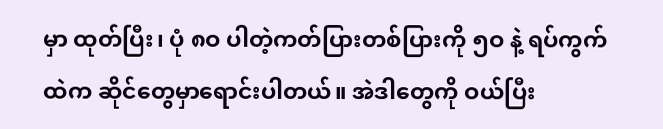မှာ ထုတ်ပြီး၊ ပုံ ၈ဝ ပါတဲ့ကတ်ပြားတစ်ပြားကို ၅ဝ နဲ့ ရပ်ကွက်ထဲက ဆိုင်တွေမှာရောင်းပါတယ်။ အဲဒါတွေကို ဝယ်ပြီး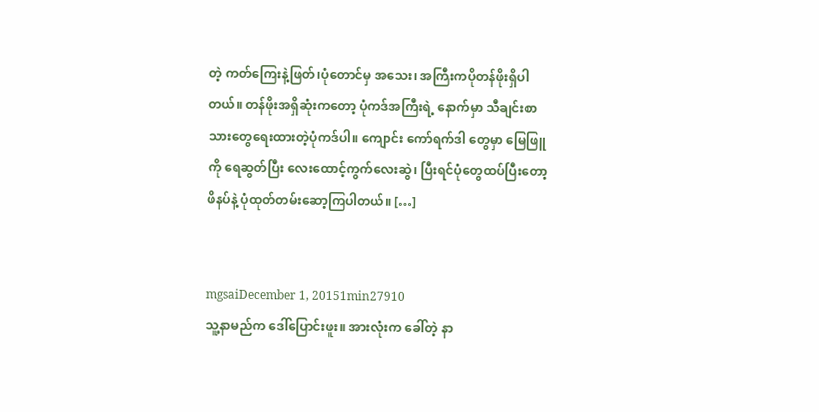တဲ့ ကတ်ကြေးနဲ့ဖြတ်၊ပုံတောင်မှ အသေး၊ အကြီးကပိုတန်ဖိုးရှိပါတယ်။ တန်ဖိုးအရှိဆုံးကတော့ ပုံကဒ်အကြီးရဲ့ နောက်မှာ သီချင်းစာသားတွေရေးထားတဲ့ပုံကဒ်ပါ။ ကျောင်း ကော်ရက်ဒါ တွေမှာ မြေဖြူကို ရေဆွတ်ပြီး လေးထောင့်ကွက်လေးဆွဲ၊ ပြီးရင်ပုံတွေထပ်ပြီးတော့ ဖိနပ်နဲ့ ပုံထုတ်တမ်းဆော့ကြပါတယ်။ […]


mgsaiDecember 1, 20151min27910
သူ့နာမည်က ဒေါ်ပြောင်းဖူး။ အားလုံးက ခေါ်တဲ့ နာ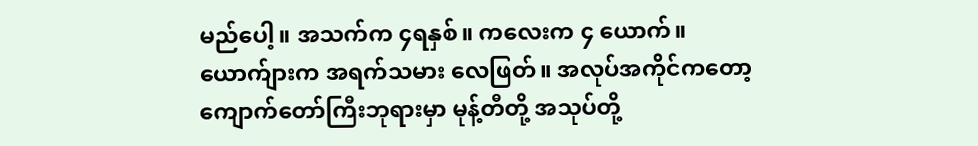မည်ပေါ့။ အသက်က ၄ရနှစ်။ ကလေးက ၄ ယောက်။ ယောက်ျားက အရက်သမား လေဖြတ်။ အလုပ်အကိုင်ကတော့ ကျောက်တော်ကြီးဘုရားမှာ မုန့်တီတို့ အသုပ်တို့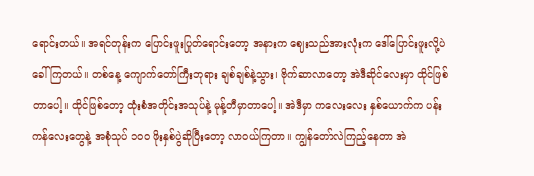ရောင်းတယ်။ အရင်တုန်းက ပြောင်းဖူးပြုတ်ရောင်းတော့ အနားက ဈေးသည်အားလုံးက ဒေါ်ပြောင်းဖူးလို့ပဲ ခေါ်ကြတယ်။ တစ်နေ့ ကျောက်တော်ကြီးဘုရား ချစ်ချစ်နဲ့သွား၊ ဗိုက်ဆာလာတော့ အဲဒီဆိုင်လေးမှာ ထိုင်ဖြစ်တာပေါ့။ ထိုင်ဖြစ်တော့ ထုံးစံအတိုင်းအသုပ်နဲ့ မုန့်တီမှာတာပေါ့။ အဲဒီမှာ ကလေးလေး နှစ်ယောက်က ပန်းကန်လေးတွေနဲ့ အစုံသုပ် ၁၀ဝ ဖိုးနှစ်ပွဲဆိုပြီးတော့ လာဝယ်ကြတာ။ ကျွန်တော်လဲကြည့်နေတာ အဲ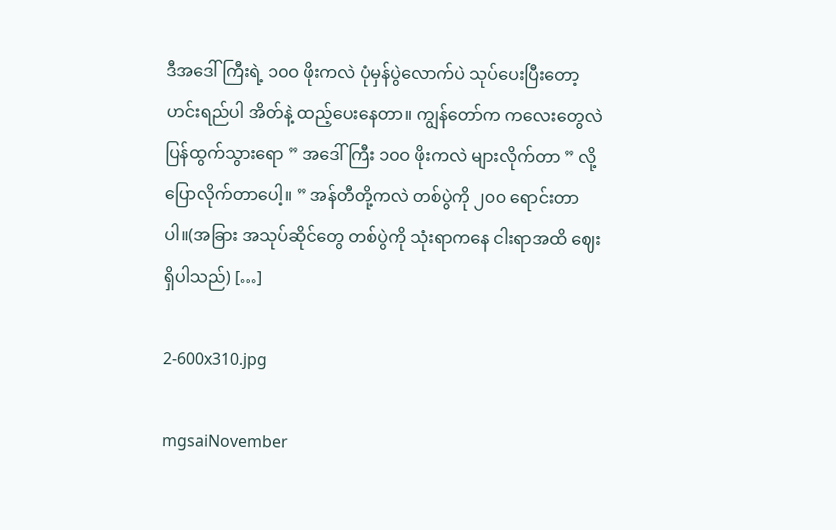ဒီအဒေါ်ကြီးရဲ့ ၁၀ဝ ဖိုးကလဲ ပုံမှန်ပွဲလောက်ပဲ သုပ်ပေးပြီးတော့ ဟင်းရည်ပါ အိတ်နဲ့ ထည့်ပေးနေတာ။ ကျွန်တော်က ကလေးတွေလဲပြန်ထွက်သွားရော ” အဒေါ်ကြီး ၁၀ဝ ဖိုးကလဲ များလိုက်တာ ” လို့ပြောလိုက်တာပေါ့။ ” အန်တီတို့ကလဲ တစ်ပွဲကို ၂၀၀ ရောင်းတာပါ။(အခြား အသုပ်ဆိုင်တွေ တစ်ပွဲကို သုံးရာကနေ ငါးရာအထိ ဈေးရှိပါသည်) […]

2-600x310.jpg

mgsaiNovember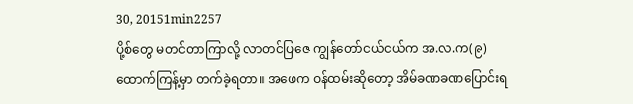30, 20151min2257
ပို့စ်တွေ မတင်တာကြာလို့ လာတင်ပြဇေ ကျွန်တော်ငယ်ငယ်က အ.လ.က(၉) ထောက်ကြန့်မှာ တက်ခဲ့ရတာ။ အဖေက ဝန်ထမ်းဆိုတော့ အိမ်ခဏခဏပြောင်းရ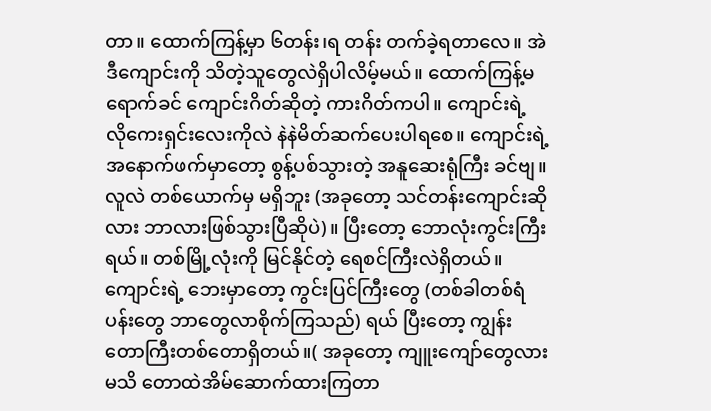တာ။ ထောက်ကြန့်မှာ ၆တန်း၊ရ တန်း တက်ခဲ့ရတာလေ။ အဲဒီကျောင်းကို သိတဲ့သူတွေလဲရှိပါလိမ့်မယ်။ ထောက်ကြန့်မရောက်ခင် ကျောင်းဂိတ်ဆိုတဲ့ ကားဂိတ်ကပါ။ ကျောင်းရဲ့ လိုကေးရှင်းလေးကိုလဲ နဲနဲမိတ်ဆက်ပေးပါရစေ။ ကျောင်းရဲ့ အနောက်ဖက်မှာတော့ စွန့်ပစ်သွားတဲ့ အနူဆေးရုံကြီး ခင်ဗျ။ လူလဲ တစ်ယောက်မှ မရှိဘူး (အခုတော့ သင်တန်းကျောင်းဆိုလား ဘာလားဖြစ်သွားပြီဆိုပဲ)။ ပြီးတော့ ဘောလုံးကွင်းကြီးရယ်။ တစ်မြို့လုံးကို မြင်နိုင်တဲ့ ရေစင်ကြီးလဲရှိတယ်။ ကျောင်းရဲ့ ဘေးမှာတော့ ကွင်းပြင်ကြီးတွေ (တစ်ခါတစ်ရံ ပန်းတွေ ဘာတွေလာစိုက်ကြသည်) ရယ် ပြီးတော့ ကျွန်းတောကြီးတစ်တောရှိတယ်။( အခုတော့ ကျူးကျော်တွေလားမသိ တောထဲအိမ်ဆောက်ထားကြတာ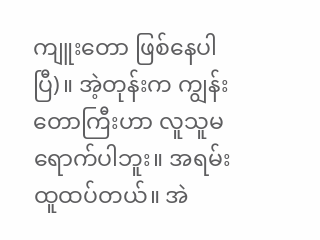ကျူးတော ဖြစ်နေပါပြီ)။ အဲ့တုန်းက ကျွန်းတောကြီးဟာ လူသူမရောက်ပါဘူး။ အရမ်းထူထပ်တယ်။ အဲ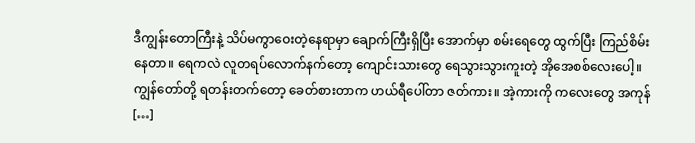ဒီကျွန်းတောကြီးနဲ့ သိပ်မကွာဝေးတဲ့နေရာမှာ ချောက်ကြီးရှိပြီး အောက်မှာ စမ်းရေတွေ ထွက်ပြီး ကြည်စိမ်းနေတာ။ ရေကလဲ လူတရပ်လောက်နက်တော့ ကျောင်းသားတွေ ရေသွားသွားကူးတဲ့ အိုအေစစ်လေးပေါ့။ ကျွန်တော်တို့ ရတန်းတက်တော့ ခေတ်စားတာက ဟယ်ရီပေါ်တာ ဇတ်ကား။ အဲ့ကားကို ကလေးတွေ အကုန် […]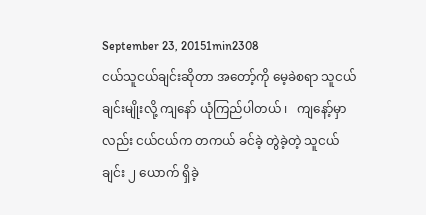September 23, 20151min2308
ငယ်သူငယ်ချင်းဆိုတာ အတော့်ကို မေ့ခဲစရာ သူငယ်ချင်းမျိုးလို့ ကျနော် ယုံကြည်ပါတယ် ၊   ကျနော့်မှာလည်း ငယ်ငယ်က တကယ် ခင်ခဲ့ တွဲခဲ့တဲ့ သူငယ်ချင်း ၂ ယောက် ရှိခဲ့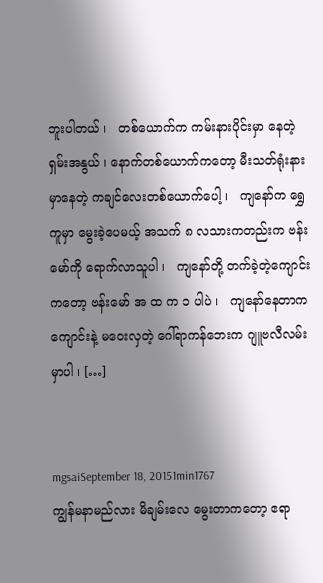ဘူးပါတယ် ၊   တစ်ယောက်က ကမ်းနားပိုင်းမှာ နေတဲ့ ရှမ်းအနွယ် ၊ နောက်တစ်ယောက်ကတော့ မီးသတ်ရုံးနားမှာနေတဲ့ ကချင်လေးတစ်ယောက်ပေါ့ ၊   ကျနော်က ရွှေကူမှာ မွေးခဲ့ပေမယ့် အသက် ၈ လသားကတည်းက ဗန်းမော်ကို ရောက်လာသူပါ ၊   ကျနော်တို့ တက်ခဲ့တဲ့ကျောင်းကတော့ ဗန်းမော် အ ထ က ၁ ပါပဲ ၊   ကျနော်နေတာက ကျောင်းနဲ့ မဝေးလှတဲ့ ဂေါ်ရာကန်ဘေးက ဂျူဗလီလမ်းမှာပါ ၊ […]


mgsaiSeptember 18, 20151min1767
ကျွန်မနာမည်လား မိချမ်းလေ မွေးတာကတော့ ဧရာ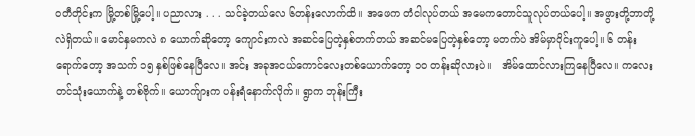ဝတီတိုင်းက မြို့တစ်မြို့ပေါ့။ ပညာလား . . . သင်ခဲ့တယ်လေ ၆တန်းလောက်ထိ။ အဖေက တံငါလုပ်တယ် အမေကတောင်သူလုပ်တယ်ပေါ့။ အဖွားတို့ဘာတို့လဲရှိတယ်။ မောင်နှမကလဲ ၈ ယောက်ဆိုတော့ ကျောင်းကလဲ အဆင်ပြေတဲ့နှစ်တက်တယ် အဆင်မပြေတဲ့နှစ်တော့ မတက်ပဲ အိမ်မှာဝိုင်းကူပေါ့။ ၆ တန်းရောက်တော့ အသက် ၁၅ နှစ်ဖြစ်နေပြီလေ။ အင်း အခုအငယ်ကောင်လေးတစ်ယောက်တော့ ၁ဝ တန်းဆိုလားပဲ။   အိမ်ထောင်လားကြနေပြီလေ။ ကလေးတင်သုံးယောက်နဲ့ တစ်ဗိုက်။ ယောက်ျားက ပန်းရံနောက်လိုက်။ ရွာက ဘုန်းကြီး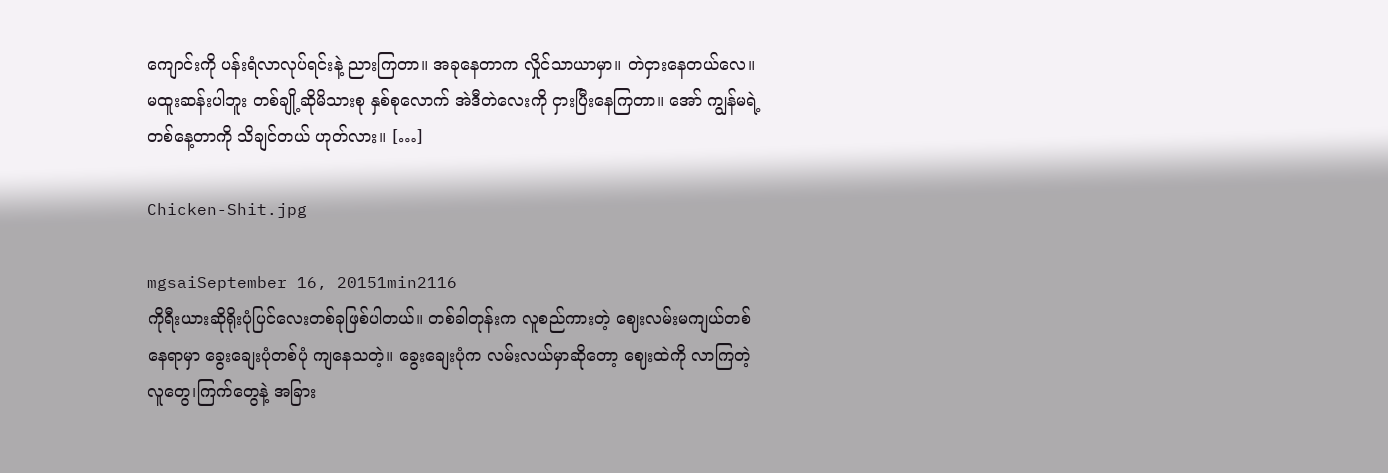ကျောင်းကို ပန်းရံလာလုပ်ရင်းနဲ့ ညားကြတာ။ အခုနေတာက လှိုင်သာယာမှာ။ တဲငှားနေတယ်လေ။ မထူးဆန်းပါဘူး တစ်ချို့ဆိုမိသားစု နှစ်စုလောက် အဲဒီတဲလေးကို ငှားပြီးနေကြတာ။ အော် ကျွန်မရဲ့ တစ်နေ့တာကို သိချင်တယ် ဟုတ်လား။ […]

Chicken-Shit.jpg

mgsaiSeptember 16, 20151min2116
ကိုရီးယားဆိုရိုးပုံပြင်လေးတစ်ခုဖြစ်ပါတယ်။ တစ်ခါတုန်းက လူစည်ကားတဲ့ ဈေးလမ်းမကျယ်တစ်နေရာမှာ ခွေးချေးပုံတစ်ပုံ ကျနေသတဲ့။ ခွေးချေးပုံက လမ်းလယ်မှာဆိုတော့ ဈေးထဲကို လာကြတဲ့ လူတွေ၊ကြက်တွေနဲ့ အခြား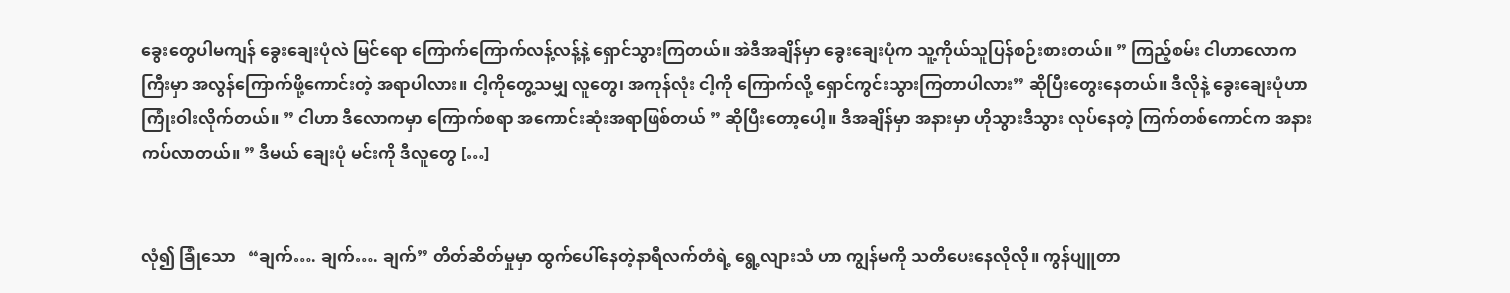ခွေးတွေပါမကျန် ခွေးချေးပုံလဲ မြင်ရော ကြောက်ကြောက်လန့်လန့်နဲ့ ရှောင်သွားကြတယ်။ အဲဒီအချိန်မှာ ခွေးချေးပုံက သူ့ကိုယ်သူပြန်စဉ်းစားတယ်။ ” ကြည့်စမ်း ငါဟာလောကကြီးမှာ အလွန်ကြောက်ဖို့ကောင်းတဲ့ အရာပါလား။ ငါ့ကိုတွေ့သမျှ လူတွေ၊ အကုန်လုံး ငါ့ကို ကြောက်လို့ ရှောင်ကွင်းသွားကြတာပါလား” ဆိုပြီးတွေးနေတယ်။ ဒီလိုနဲ့ ခွေးချေးပုံဟာ ကြုံးဝါးလိုက်တယ်။ ” ငါဟာ ဒီလောကမှာ ကြောက်စရာ အကောင်းဆုံးအရာဖြစ်တယ် ” ဆိုပြီးတော့ပေါ့။ ဒီအချိန်မှာ အနားမှာ ဟိုသွားဒီသွား လုပ်နေတဲ့ ကြက်တစ်ကောင်က အနားကပ်လာတယ်။ ” ဒီမယ် ချေးပုံ မင်းကို ဒီလူတွေ […]


လုံ၍ ခြုံသော   “ချက်…. ချက်…. ချက်” တိတ်ဆိတ်မှုမှာ ထွက်ပေါ်နေတဲ့နာရီလက်တံရဲ့ ရွေ့လျားသံ ဟာ ကျွန်မကို သတိပေးနေလိုလို။ ကွန်ပျူတာ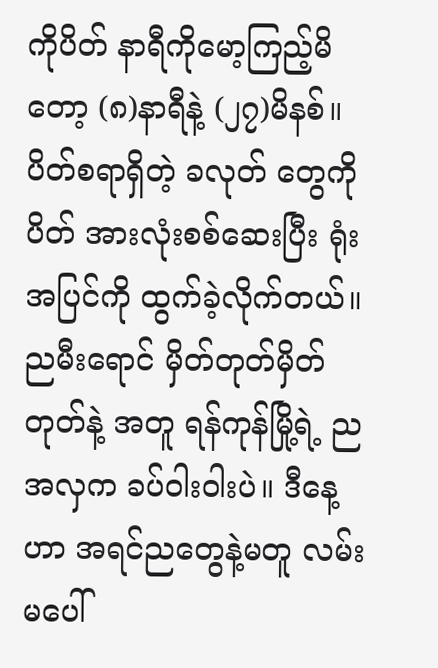ကိုပိတ် နာရီကိုမော့ကြည့်မိတော့ (၈)နာရီနဲ့ (၂၇)မိနစ်။ ပိတ်စရာရှိတဲ့ ခလုတ် တွေကိုပိတ် အားလုံးစစ်ဆေးပြီး ရုံးအပြင်ကို ထွက်ခဲ့လိုက်တယ်။ ညမီးရောင် မှိတ်တုတ်မှိတ်တုတ်နဲ့ အတူ ရန်ကုန်မြို့ရဲ့ ညအလှက ခပ်ဝါးဝါးပဲ။ ဒီနေ့ဟာ အရင်ညတွေနဲ့မတူ လမ်းမပေါ်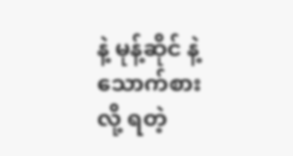နဲ့ မုန့်ဆိုင် နဲ့ သောက်စားလို့ ရတဲ့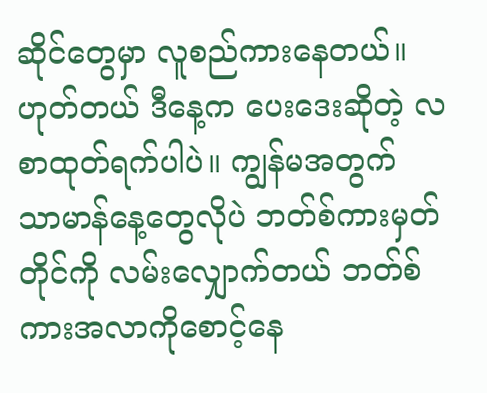ဆိုင်တွေမှာ လူစည်ကားနေတယ်။ ဟုတ်တယ် ဒီနေ့က ပေးဒေးဆိုတဲ့ လစာထုတ်ရက်ပါပဲ။ ကျွန်မအတွက် သာမာန်နေ့တွေလိုပဲ ဘတ်စ်ကားမှတ်တိုင်ကို လမ်းလျှောက်တယ် ဘတ်စ်ကားအလာကိုစောင့်နေ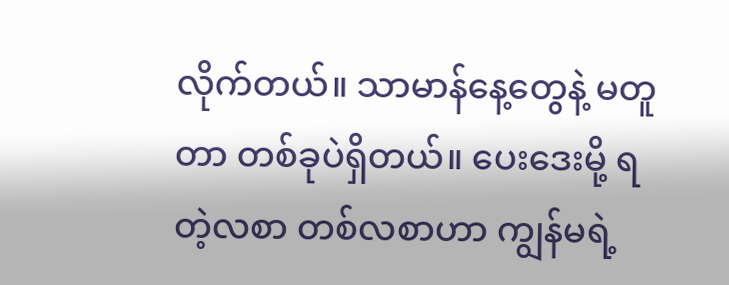လိုက်တယ်။ သာမာန်နေ့တွေနဲ့ မတူတာ တစ်ခုပဲရှိတယ်။ ပေးဒေးမို့ ရတဲ့လစာ တစ်လစာဟာ ကျွန်မရဲ့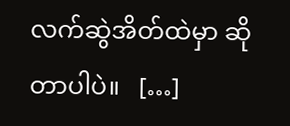လက်ဆွဲအိတ်ထဲမှာ ဆိုတာပါပဲ။   […]